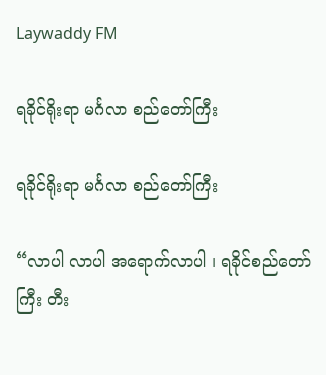Laywaddy FM

ရခိုင်ရိုးရာ မင်္ဂလာ စည်တော်ကြီး

ရခိုင်ရိုးရာ မင်္ဂလာ စည်တော်ကြီး

“လာပါ လာပါ အရောက်လာပါ ၊ ရခိုင်စည်တော်ကြီး တီး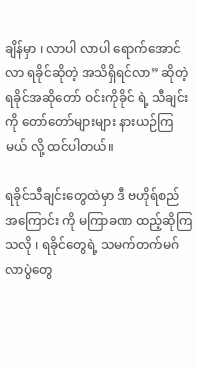ချိန်မှာ ၊ လာပါ လာပါ ရောက်အောင်လာ ရခိုင်ဆိုတဲ့ အသိရှိရင်လာ” ဆိုတဲ့ ရခိုင်အဆိုတော် ဝင်းကိုခိုင် ရဲ့ သီချင်းကို တော်တော်များများ နားယဉ်ကြမယ် လို့ ထင်ပါတယ်။

ရခိုင်သီချင်းတွေထဲမှာ ဒီ ဗဟိုရ်စည် အကြောင်း ကို မကြာခဏ ထည့်ဆိုကြသလို ၊ ရခိုင်တွေရဲ့ သမက်တက်မဂ်လာပွဲတွေ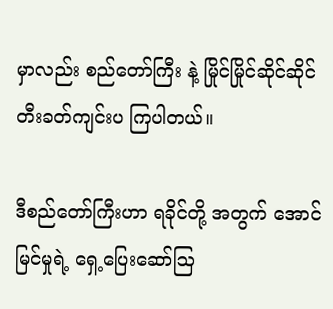မှာလည်း စည်တော်ကြီး နဲ့ မြိုင်မြိုင်ဆိုင်ဆိုင် တီးခတ်ကျင်းပ ကြပါတယ်။

ဒီစည်တော်ကြီးဟာ ရခိုင်တို့ အတွက် အောင်မြင်မှုရဲ့ ရှေ့ပြေးဆော်ဩ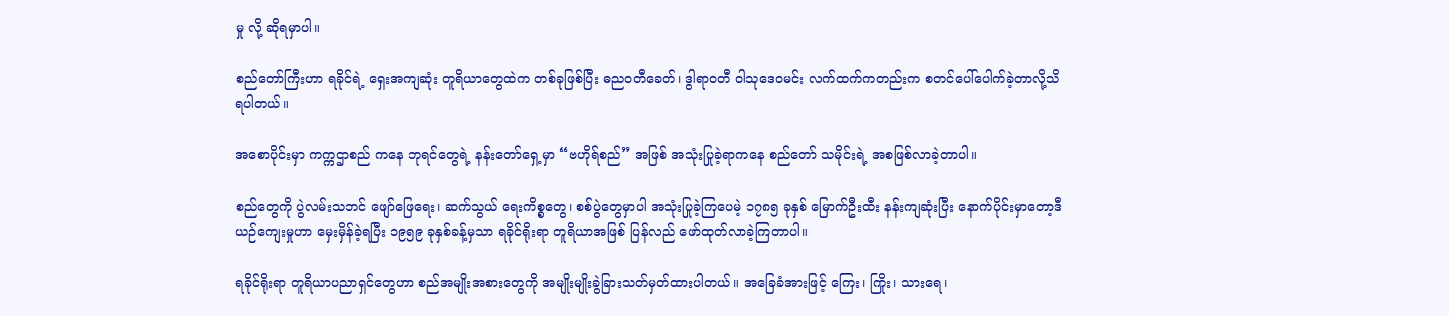မှု လို့ ဆိုရမှာပါ။

စည်တော်ကြီးဟာ ရခိုင်ရဲ့ ရှေးအကျဆုံး တူရိယာတွေထဲက တစ်ခုဖြစ်ပြီး ဓညဝတီခေတ်၊ ဒွါရာဝတီ ဝါသုဒေဝမင်း လက်ထက်ကတည်းက စတင်ပေါ်ပေါက်ခဲ့တာလို့သိရပါတယ်။

အစောပိုင်းမှာ ကက္ကဌာစည် ကနေ ဘုရင်တွေရဲ့ နန်းတော်ရှေ့မှာ “ဗဟိုရ်စည်” အဖြစ် အသုံးပြုခဲ့ရာကနေ စည်တော် သမိုင်းရဲ့ အစဖြစ်လာခဲ့တာပါ။

စည်တွေကို ပွဲလမ်းသဘင် ဖျော်ဖြေရေး၊ ဆက်သွယ် ရေးကိစ္စတွေ၊ စစ်ပွဲတွေမှာပါ အသုံးပြုခဲ့ကြပေမဲ့ ၁၇၈၅ ခုနှစ် မြောက်ဦးထီး နန်းကျဆုံးပြီး နောက်ပိုင်းမှာတော့ဒီယဉ်ကျေးမှုဟာ မှေးမှိန်ခဲ့ရပြီး ၁၉၅၉ ခုနှစ်ခန့်မှသာ ရခိုင်ရိုးရာ တူရိယာအဖြစ် ပြန်လည် ဖော်ထုတ်လာခဲ့ကြတာပါ။

ရခိုင်ရိုးရာ တူရိယာပညာရှင်တွေဟာ စည်အမျိုးအစားတွေကို အမျိုးမျိုးခွဲခြားသတ်မှတ်ထားပါတယ်။ အခြေခံအားဖြင့် ကြေး၊ ကြိုး၊ သားရေ၊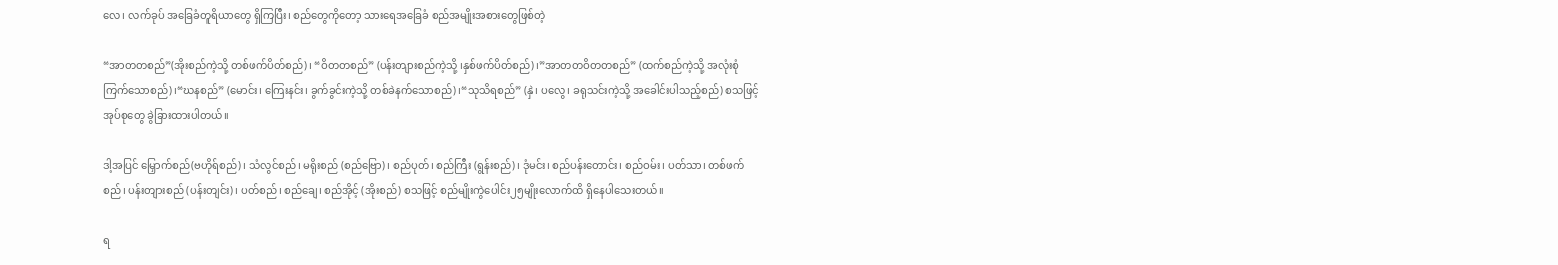လေ၊ လက်ခုပ် အခြေခံတူရိယာတွေ ရှိကြပြီး၊ စည်တွေကိုတော့ သားရေအခြေခံ စည်အမျိုးအစားတွေဖြစ်တဲ့

“အာတတစည်”(အိုးစည်ကဲ့သို့ တစ်ဖက်ပိတ်စည်)၊ “ဝိတတစည်” (ပန်းတျားစည်ကဲ့သို့ ၊နှစ်ဖက်ပိတ်စည်)၊”အာတတဝိတတစည်” (ထက်စည်ကဲ့သို့ အလုံးစုံကြက်သောစည်)၊“ဃနစည်” (မောင်း၊ ကြေးနင်း၊ ခွက်ခွင်းကဲ့သို့ တစ်ခဲနက်သောစည်)၊“သုသိရစည်” (နှဲ၊ ပလွေ၊ ခရုသင်းကဲ့သို့ အခေါင်းပါသည့်စည်) စသဖြင့် အုပ်စုတွေ ခွဲခြားထားပါတယ်။

ဒါ့အပြင် မြှောက်စည်(ဗဟိုရ်စည်)၊ သံလွင်စည်၊ မရိုးစည် (စည်ဗြော)၊ စည်ပုတ်၊ စည်ကြီး (ရွန်းစည်)၊ ဒုံမင်း၊ စည်ပန်းတောင်း၊ စည်ဝမ်း၊ ပတ်သာ၊ တစ်ဖက်စည်၊ ပန်းတျားစည် (ပန်းတျင်း)၊ ပတ်စည်၊ စည်ချေ၊ စည်အိုင့် (အိုးစည်) စသဖြင့် စည်မျိုးကွဲပေါင်း၂၅မျိုးလောက်ထိ ရှိနေပါသေးတယ်။

ရ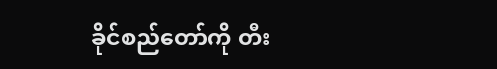ခိုင်စည်တော်ကို တီး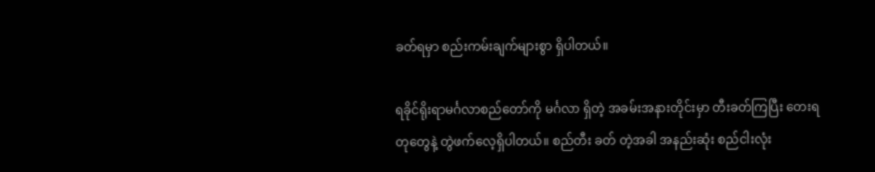ခတ်ရမှာ စည်းကမ်းချက်များစွာ ရှိပါတယ်။

ရခိုင်ရိုးရာမင်္ဂလာစည်တော်ကို မင်္ဂလာ ရှိတဲ့ အခမ်းအနားတိုင်းမှာ တီးခတ်ကြပြီး တေးရတုတွေနဲ့ တွဲဖက်လေ့ရှိပါတယ်။ စည်တီး ခတ် တဲ့အခါ အနည်းဆုံး စည်ငါးလုံး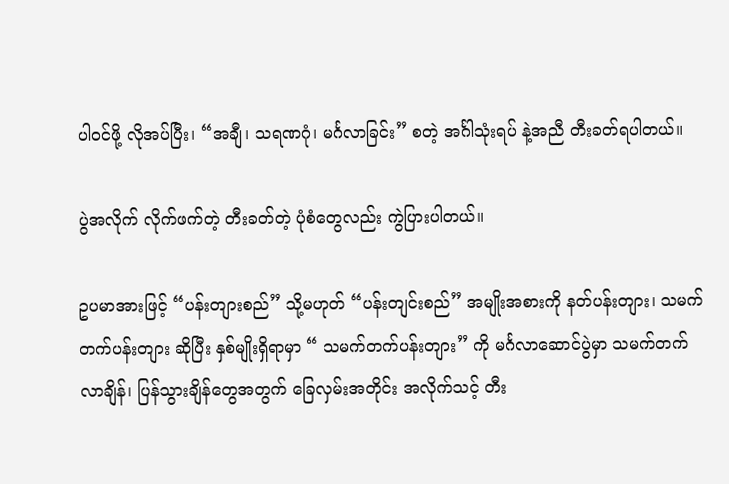ပါဝင်ဖို့ လိုအပ်ပြီး၊ “အချီ၊ သရဏဂုံ၊ မင်္ဂလာခြင်း” စတဲ့ အင်္ဂါသုံးရပ် နဲ့အညီ တီးခတ်ရပါတယ်။

ပွဲအလိုက် လိုက်ဖက်တဲ့ တီးခတ်တဲ့ ပုံစံတွေလည်း ကွဲပြားပါတယ်။

ဥပမာအားဖြင့် “ပန်းတျားစည်” သို့မဟုတ် “ပန်းတျင်းစည်” အမျိုးအစားကို နတ်ပန်းတျား၊ သမက် တက်ပန်းတျား ဆိုပြီး နှစ်မျိုးရှိရာမှာ “ သမက်တက်ပန်းတျား” ကို မင်္ဂလာဆောင်ပွဲမှာ သမက်တက် လာချိန်၊ ပြန်သွားချိန်တွေအတွက် ခြေလှမ်းအတိုင်း အလိုက်သင့် တီး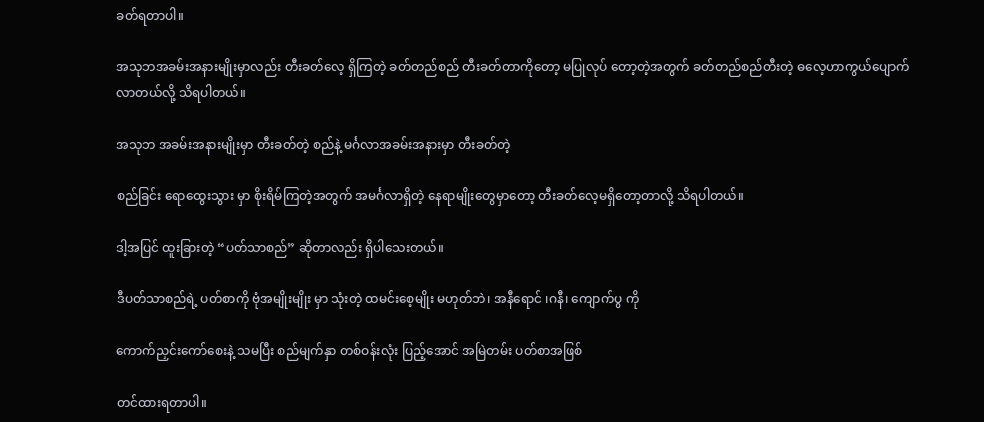ခတ်ရတာပါ။

အသုဘအခမ်းအနားမျိုးမှာလည်း တီးခတ်လေ့ ရှိကြတဲ့ ခတ်တည်စည် တီးခတ်တာကိုတော့ မပြုလုပ် တော့တဲ့အတွက် ခတ်တည်စည်တီးတဲ့ ဓလေ့ဟာကွယ်ပျောက်လာတယ်လို့ သိရပါတယ်။

အသုဘ အခမ်းအနားမျိုးမှာ တီးခတ်တဲ့ စည်နဲ့ မင်္ဂလာအခမ်းအနားမှာ တီးခတ်တဲ့

စည်ခြင်း ရောထွေးသွား မှာ စိုးရိမ်ကြတဲ့အတွက် အမင်္ဂလာရှိတဲ့ နေရာမျိုးတွေမှာတော့ တီးခတ်လေ့မရှိတော့တာလို့ သိရပါတယ်။

ဒါ့အပြင် ထူးခြားတဲ့ “ပတ်သာစည်” ဆိုတာလည်း ရှိပါသေးတယ်။

ဒီပတ်သာစည်ရဲ့ ပတ်စာကို ဗုံအမျိုးမျိုး မှာ သုံးတဲ့ ထမင်းစေ့မျိုး မဟုတ်ဘဲ၊ အနီရောင် ၊ဂနီ၊ ကျောက်ပွ ကို

ကောက်ညှင်းကော်စေးနဲ့ သမပြီး စည်မျက်နှာ တစ်ဝန်းလုံး ပြည့်အောင် အမြဲတမ်း ပတ်စာအဖြစ်

တင်ထားရတာပါ။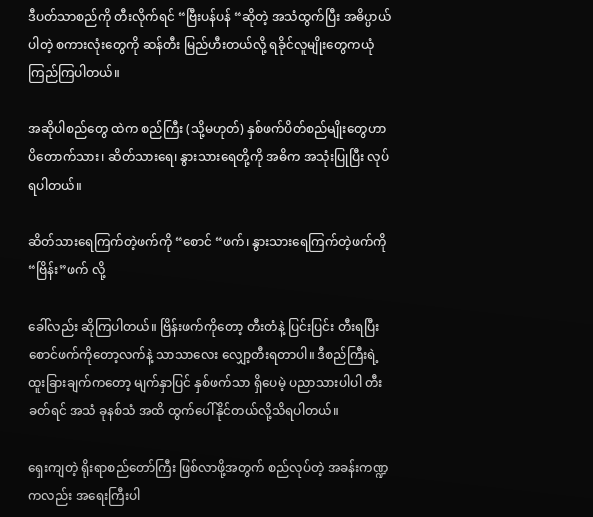ဒီပတ်သာစည်ကို တီးလိုက်ရင် “ဗြီးပန်ပန် “ဆိုတဲ့ အသံထွက်ပြီး အဓိပ္ပာယ်ပါတဲ့ စကားလုံးတွေကို ဆန်တီး မြည်ဟီးတယ်လို့ ရခိုင်လူမျိုးတွေကယုံကြည်ကြပါတယ်။

အဆိုပါစည်တွေ ထဲက စည်ကြီး (သို့မဟုတ်) နှစ်ဖက်ပိတ်စည်မျိုးတွေဟာ ပိတောက်သား၊ ဆိတ်သားရေ၊ နွားသားရေတို့ကို အဓိက အသုံးပြုပြီး လုပ်ရပါတယ်။

ဆိတ်သားရေကြက်တဲ့ဖက်ကို “စောင် “ဖက်၊ နွားသားရေကြက်တဲ့ဖက်ကို “ဗြိန်း”ဖက် လို့

ခေါ်လည်း ဆိုကြပါတယ်။ ဗြိန်းဖက်ကိုတော့ တီးတံနဲ့ ပြင်းပြင်း တီးရပြီး စောင်ဖက်ကိုတော့လက်နဲ့ သာသာလေး လျှော့တီးရတာပါ။ ဒီစည်ကြီးရဲ့ ထူးခြားချက်ကတော့ မျက်နှာပြင် နှစ်ဖက်သာ ရှိပေမဲ့ ပညာသားပါပါ တီးခတ်ရင် အသံ ခုနစ်သံ အထိ ထွက်ပေါ်နိုင်တယ်လို့သိရပါတယ်။

ရှေးကျတဲ့ ရိုးရာစည်တော်ကြီး ဖြစ်လာဖို့အတွက် စည်လုပ်တဲ့ အခန်းကဏ္ဍကလည်း အရေးကြီးပါ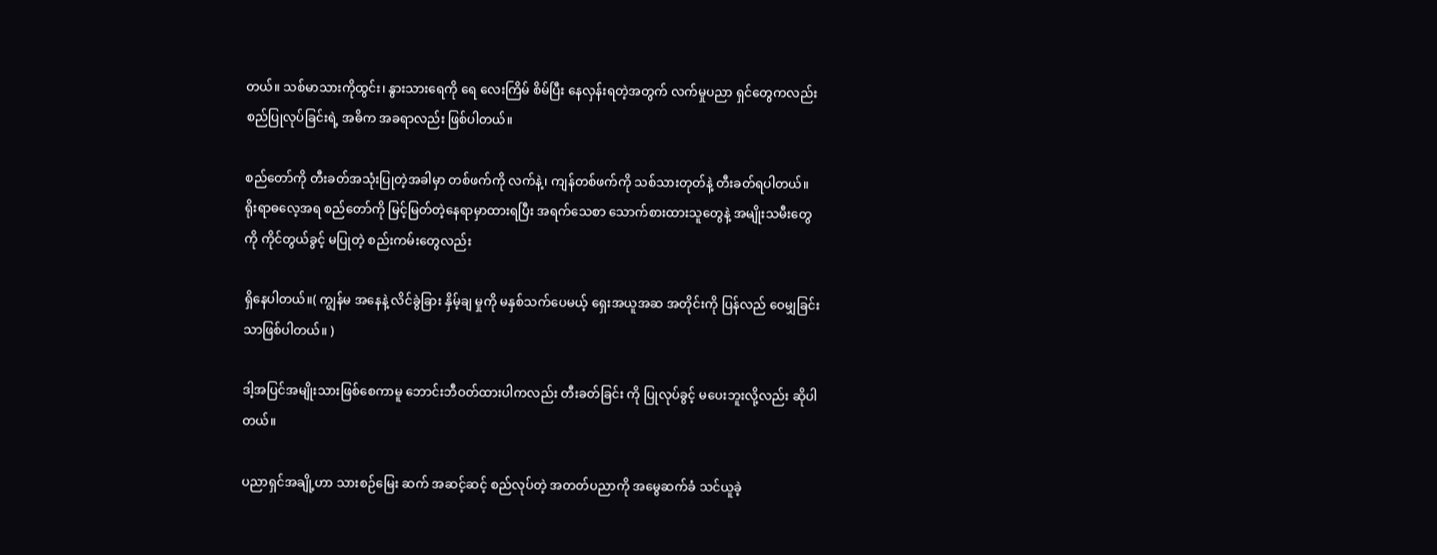တယ်။ သစ်မာသားကိုထွင်း၊ နွားသားရေကို ရေ လေးကြိမ် စိမ်ပြီး နေလှန်းရတဲ့အတွက် လက်မှုပညာ ရှင်တွေကလည်း စည်ပြုလုပ်ခြင်းရဲ့ အဓိက အခရာလည်း ဖြစ်ပါတယ်။

စည်တော်ကို တီးခတ်အသုံးပြုတဲ့အခါမှာ တစ်ဖက်ကို လက်နဲ့၊ ကျန်တစ်ဖက်ကို သစ်သားတုတ်နဲ့ တီးခတ်ရပါတယ်။ ရိုးရာဓလေ့အရ စည်တော်ကို မြင့်မြတ်တဲ့နေရာမှာထားရပြီး အရက်သေစာ သောက်စားထားသူတွေနဲ့ အမျိုးသမီးတွေကို ကိုင်တွယ်ခွင့် မပြုတဲ့ စည်းကမ်းတွေလည်း

ရှိနေပါတယ်။( ကျွန်မ အနေနဲ့ လိင်ခွဲခြား နှိမ့်ချ မှုကို မနှစ်သက်ပေမယ့် ရှေးအယူအဆ အတိုင်းကို ပြန်လည် ဝေမျှခြင်းသာဖြစ်ပါတယ်။ )

ဒါ့အပြင်အမျိုးသားဖြစ်စေကာမူ ဘောင်းဘီဝတ်ထားပါကလည်း တီးခတ်ခြင်း ကို ပြုလုပ်ခွင့် မပေးဘူးလို့လည်း ဆိုပါတယ်။

ပညာရှင်အချို့ဟာ သားစဉ်မြေး ဆက် အဆင့်ဆင့် စည်လုပ်တဲ့ အတတ်ပညာကို အမွေဆက်ခံ သင်ယူခဲ့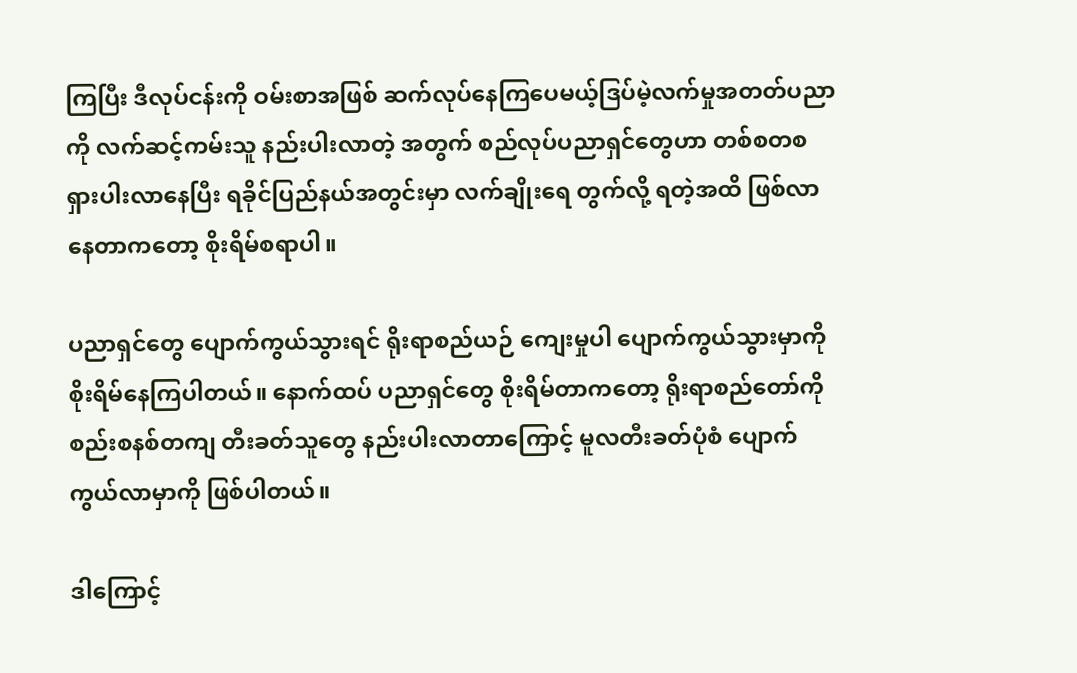ကြပြီး ဒီလုပ်ငန်းကို ဝမ်းစာအဖြစ် ဆက်လုပ်နေကြပေမယ့်ဒြပ်မဲ့လက်မှုအတတ်ပညာကို လက်ဆင့်ကမ်းသူ နည်းပါးလာတဲ့ အတွက် စည်လုပ်ပညာရှင်တွေဟာ တစ်စတစ ရှားပါးလာနေပြီး ရခိုင်ပြည်နယ်အတွင်းမှာ လက်ချိုးရေ တွက်လို့ ရတဲ့အထိ ဖြစ်လာနေတာကတော့ စိုးရိမ်စရာပါ။

ပညာရှင်တွေ ပျောက်ကွယ်သွားရင် ရိုးရာစည်ယဉ် ကျေးမှုပါ ပျောက်ကွယ်သွားမှာကို စိုးရိမ်နေကြပါတယ်။ နောက်ထပ် ပညာရှင်တွေ စိုးရိမ်တာကတော့ ရိုးရာစည်တော်ကို စည်းစနစ်တကျ တီးခတ်သူတွေ နည်းပါးလာတာကြောင့် မူလတီးခတ်ပုံစံ ပျောက်ကွယ်လာမှာကို ဖြစ်ပါတယ်။

ဒါကြောင့်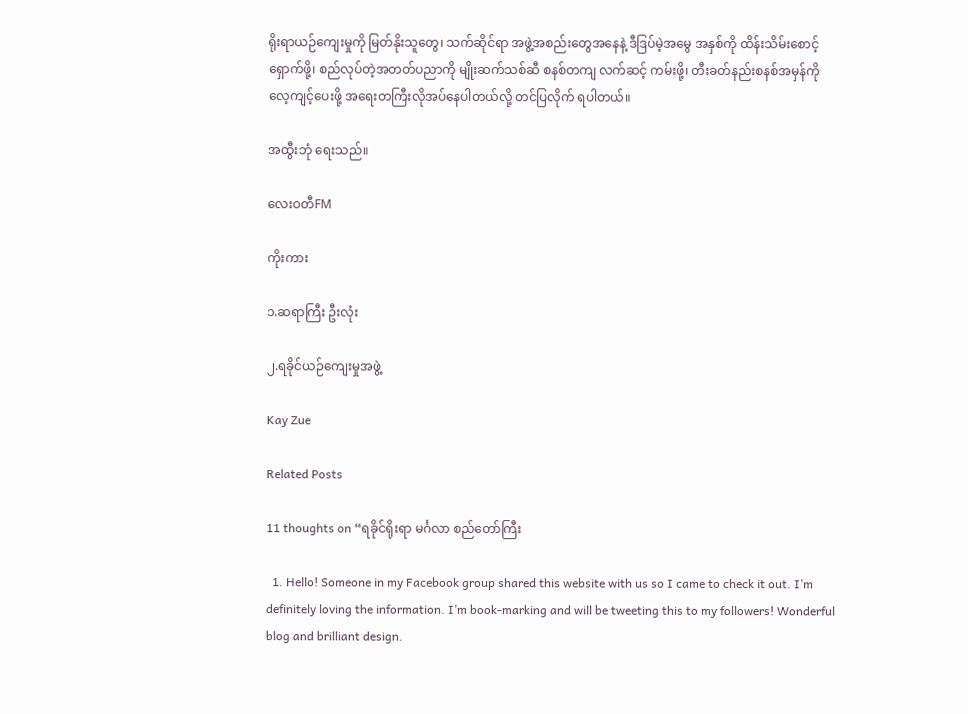ရိုးရာယဉ်ကျေးမှုကို မြတ်နိုးသူတွေ၊ သက်ဆိုင်ရာ အဖွဲ့အစည်းတွေအနေနဲ့ ဒီဒြပ်မဲ့အမွေ အနှစ်ကို ထိန်းသိမ်းစောင့်ရှောက်ဖို့၊ စည်လုပ်တဲ့အတတ်ပညာကို မျိုးဆက်သစ်ဆီ စနစ်တကျ လက်ဆင့် ကမ်းဖို့၊ တီးခတ်နည်းစနစ်အမှန်ကို လေ့ကျင့်ပေးဖို့ အရေးတကြီးလိုအပ်နေပါတယ်လို့ တင်ပြလိုက် ရပါတယ်။

အထွီးဘုံ ရေးသည်။

လေးဝတီFM

ကိုးကား

၁.ဆရာကြီး ဦးလုံး

၂.ရခိုင်ယဉ်ကျေးမှုအဖွဲ့

Kay Zue

Related Posts

11 thoughts on “ရခိုင်ရိုးရာ မင်္ဂလာ စည်တော်ကြီး

  1. Hello! Someone in my Facebook group shared this website with us so I came to check it out. I’m definitely loving the information. I’m book-marking and will be tweeting this to my followers! Wonderful blog and brilliant design.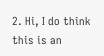2. Hi, I do think this is an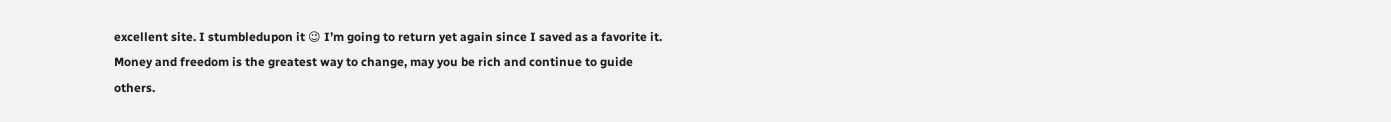excellent site. I stumbledupon it 😉 I’m going to return yet again since I saved as a favorite it. Money and freedom is the greatest way to change, may you be rich and continue to guide others.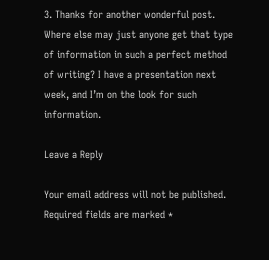3. Thanks for another wonderful post. Where else may just anyone get that type of information in such a perfect method of writing? I have a presentation next week, and I’m on the look for such information.

Leave a Reply

Your email address will not be published. Required fields are marked *